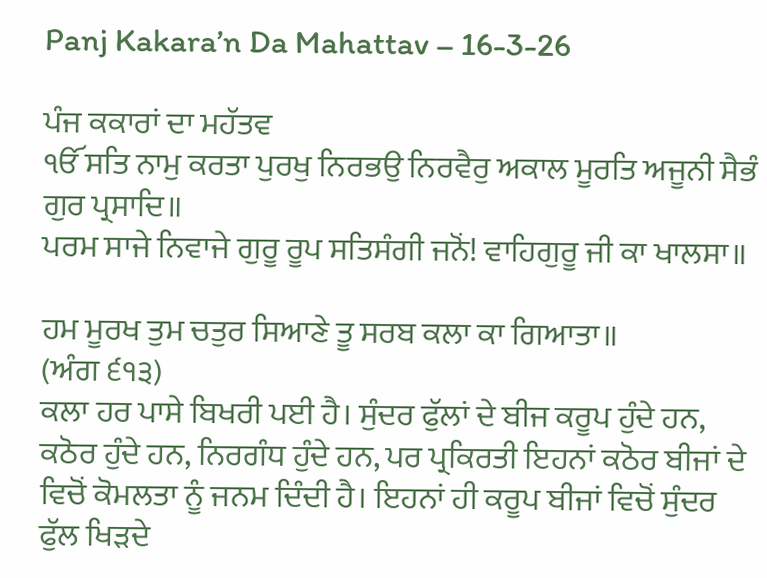Panj Kakara’n Da Mahattav – 16-3-26

ਪੰਜ ਕਕਾਰਾਂ ਦਾ ਮਹੱਤਵ
ੴ ਸਤਿ ਨਾਮੁ ਕਰਤਾ ਪੁਰਖੁ ਨਿਰਭਉ ਨਿਰਵੈਰੁ ਅਕਾਲ ਮੂਰਤਿ ਅਜੂਨੀ ਸੈਭੰ ਗੁਰ ਪ੍ਰਸਾਦਿ॥
ਪਰਮ ਸਾਜੇ ਨਿਵਾਜੇ ਗੁਰੂ ਰੂਪ ਸਤਿਸੰਗੀ ਜਨੋਂ! ਵਾਹਿਗੁਰੂ ਜੀ ਕਾ ਖਾਲਸਾ॥

ਹਮ ਮੂਰਖ ਤੁਮ ਚਤੁਰ ਸਿਆਣੇ ਤੂ ਸਰਬ ਕਲਾ ਕਾ ਗਿਆਤਾ॥
(ਅੰਗ ੬੧੩)
ਕਲਾ ਹਰ ਪਾਸੇ ਬਿਖਰੀ ਪਈ ਹੈ। ਸੁੰਦਰ ਫੁੱਲਾਂ ਦੇ ਬੀਜ ਕਰੂਪ ਹੁੰਦੇ ਹਨ, ਕਠੋਰ ਹੁੰਦੇ ਹਨ, ਨਿਰਗੰਧ ਹੁੰਦੇ ਹਨ, ਪਰ ਪ੍ਰਕਿਰਤੀ ਇਹਨਾਂ ਕਠੋਰ ਬੀਜਾਂ ਦੇ ਵਿਚੋਂ ਕੋਮਲਤਾ ਨੂੰ ਜਨਮ ਦਿੰਦੀ ਹੈ। ਇਹਨਾਂ ਹੀ ਕਰੂਪ ਬੀਜਾਂ ਵਿਚੋਂ ਸੁੰਦਰ ਫੁੱਲ ਖਿੜਦੇ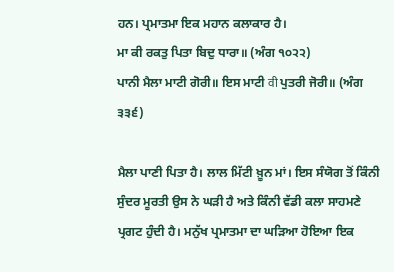ਹਨ। ਪ੍ਰਮਾਤਮਾ ਇਕ ਮਹਾਨ ਕਲਾਕਾਰ ਹੈ।
ਮਾ ਕੀ ਰਕਤੁ ਪਿਤਾ ਬਿਦੁ ਧਾਰਾ॥ (ਅੰਗ ੧੦੨੨)
ਪਾਨੀ ਮੈਲਾ ਮਾਟੀ ਗੋਰੀ॥ ਇਸ ਮਾਟੀ वी ਪੁਤਰੀ ਜੋਰੀ॥ (ਅੰਗ ੩੩੬)

ਮੈਲਾ ਪਾਣੀ ਪਿਤਾ ਹੈ। ਲਾਲ ਮਿੱਟੀ ਖ਼ੂਨ ਮਾਂ। ਇਸ ਸੰਯੋਗ ਤੋਂ ਕਿੰਨੀ ਸੁੰਦਰ ਮੂਰਤੀ ਉਸ ਨੇ ਘੜੀ ਹੈ ਅਤੇ ਕਿੰਨੀ ਵੱਡੀ ਕਲਾ ਸਾਹਮਣੇ ਪ੍ਰਗਟ ਹੁੰਦੀ ਹੈ। ਮਨੁੱਖ ਪ੍ਰਮਾਤਮਾ ਦਾ ਘੜਿਆ ਹੋਇਆ ਇਕ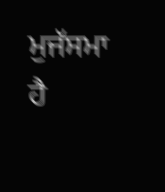ਮੁਜੱਸਮਾ ਹੈ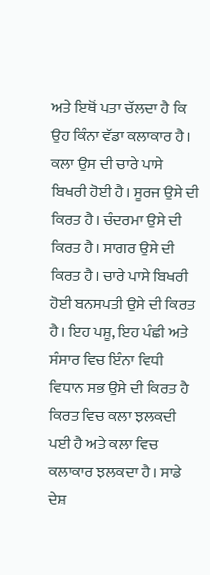ਅਤੇ ਇਥੋਂ ਪਤਾ ਚੱਲਦਾ ਹੈ ਕਿ ਉਹ ਕਿੰਨਾ ਵੱਡਾ ਕਲਾਕਾਰ ਹੈ। ਕਲਾ ਉਸ ਦੀ ਚਾਰੇ ਪਾਸੇ ਬਿਖਰੀ ਹੋਈ ਹੈ। ਸੂਰਜ ਉਸੇ ਦੀ ਕਿਰਤ ਹੈ। ਚੰਦਰਮਾ ਉਸੇ ਦੀ ਕਿਰਤ ਹੈ। ਸਾਗਰ ਉਸੇ ਦੀ ਕਿਰਤ ਹੈ। ਚਾਰੇ ਪਾਸੇ ਬਿਖਰੀ ਹੋਈ ਬਨਸਪਤੀ ਉਸੇ ਦੀ ਕਿਰਤ ਹੈ। ਇਹ ਪਸ਼ੂ, ਇਹ ਪੰਛੀ ਅਤੇ ਸੰਸਾਰ ਵਿਚ ਇੰਨਾ ਵਿਧੀ ਵਿਧਾਨ ਸਭ ਉਸੇ ਦੀ ਕਿਰਤ ਹੈ ਕਿਰਤ ਵਿਚ ਕਲਾ ਝਲਕਦੀ ਪਈ ਹੈ ਅਤੇ ਕਲਾ ਵਿਚ ਕਲਾਕਾਰ ਝਲਕਦਾ ਹੈ। ਸਾਡੇ ਦੇਸ਼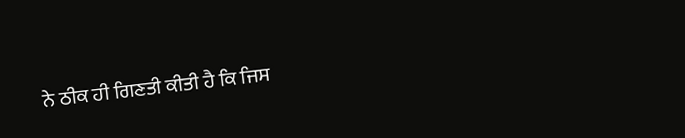ਨੇ ਠੀਕ ਹੀ ਗਿਣਤੀ ਕੀਤੀ ਹੈ ਕਿ ਜਿਸ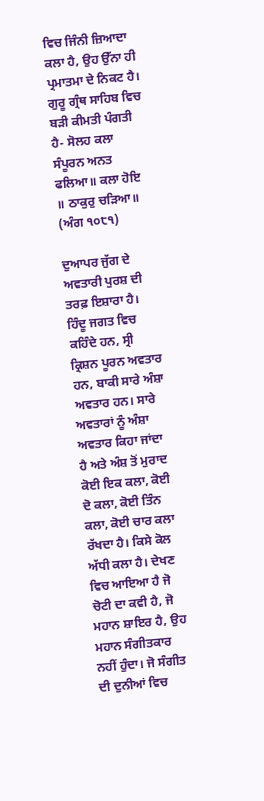ਵਿਚ ਜਿੰਨੀ ਜ਼ਿਆਦਾ ਕਲਾ ਹੈ, ਉਹ ਉੱਨਾ ਹੀ ਪ੍ਰਮਾਤਮਾ ਦੇ ਨਿਕਟ ਹੈ। ਗੁਰੂ ਗ੍ਰੰਥ ਸਾਹਿਬ ਵਿਚ ਬੜੀ ਕੀਮਤੀ ਪੰਗਤੀ ਹੈ- ਸੋਲਹ ਕਲਾ ਸੰਪੂਰਨ ਅਨਤ ਫਲਿਆ॥ ਕਲਾ ਹੋਇ ॥ ਠਾਕੁਰੁ ਚੜਿਆ॥ (ਅੰਗ ੧੦੮੧)

ਦੁਆਪਰ ਜੁੱਗ ਦੇ ਅਵਤਾਰੀ ਪੁਰਸ਼ ਦੀ ਤਰਫ਼ ਇਸ਼ਾਰਾ ਹੈ। ਹਿੰਦੂ ਜਗਤ ਵਿਚ ਕਹਿੰਦੇ ਹਨ, ਸ੍ਰੀ ਕ੍ਰਿਸ਼ਨ ਪੂਰਨ ਅਵਤਾਰ ਹਨ, ਬਾਕੀ ਸਾਰੇ ਅੰਸ਼ਾ ਅਵਤਾਰ ਹਨ। ਸਾਰੇ ਅਵਤਾਰਾਂ ਨੂੰ ਅੰਸ਼ਾ ਅਵਤਾਰ ਕਿਹਾ ਜਾਂਦਾ ਹੈ ਅਤੇ ਅੰਸ਼ ਤੋਂ ਮੁਰਾਦ ਕੋਈ ਇਕ ਕਲਾ, ਕੋਈ ਦੋ ਕਲਾ, ਕੋਈ ਤਿੰਨ ਕਲਾ, ਕੋਈ ਚਾਰ ਕਲਾ ਰੱਖਦਾ ਹੈ। ਕਿਸੇ ਕੋਲ ਅੱਧੀ ਕਲਾ ਹੈ। ਦੇਖਣ ਵਿਚ ਆਇਆ ਹੈ ਜੋ ਚੋਟੀ ਦਾ ਕਵੀ ਹੈ, ਜੋ ਮਹਾਨ ਸ਼ਾਇਰ ਹੈ, ਉਹ ਮਹਾਨ ਸੰਗੀਤਕਾਰ ਨਹੀਂ ਹੁੰਦਾ। ਜੋ ਸੰਗੀਤ ਦੀ ਦੁਨੀਆਂ ਵਿਚ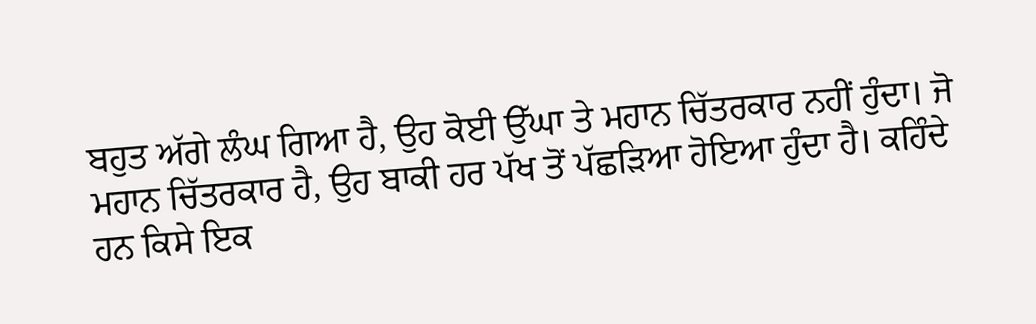ਬਹੁਤ ਅੱਗੇ ਲੰਘ ਗਿਆ ਹੈ, ਉਹ ਕੋਈ ਉੱਘਾ ਤੇ ਮਹਾਨ ਚਿੱਤਰਕਾਰ ਨਹੀਂ ਹੁੰਦਾ। ਜੋ ਮਹਾਨ ਚਿੱਤਰਕਾਰ ਹੈ, ਉਹ ਬਾਕੀ ਹਰ ਪੱਖ ਤੋਂ ਪੱਛੜਿਆ ਹੋਇਆ ਹੁੰਦਾ ਹੈ। ਕਹਿੰਦੇ ਹਨ ਕਿਸੇ ਇਕ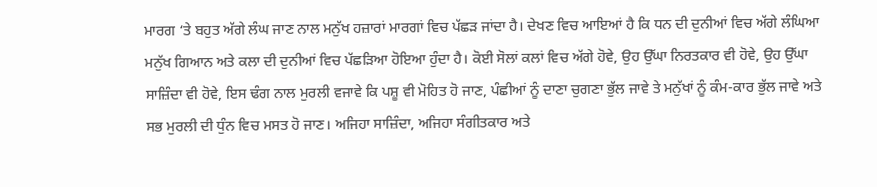ਮਾਰਗ ‘ਤੇ ਬਹੁਤ ਅੱਗੇ ਲੰਘ ਜਾਣ ਨਾਲ ਮਨੁੱਖ ਹਜ਼ਾਰਾਂ ਮਾਰਗਾਂ ਵਿਚ ਪੱਛੜ ਜਾਂਦਾ ਹੈ। ਦੇਖਣ ਵਿਚ ਆਇਆਂ ਹੈ ਕਿ ਧਨ ਦੀ ਦੁਨੀਆਂ ਵਿਚ ਅੱਗੇ ਲੰਘਿਆ ਮਨੁੱਖ ਗਿਆਨ ਅਤੇ ਕਲਾ ਦੀ ਦੁਨੀਆਂ ਵਿਚ ਪੱਛੜਿਆ ਹੋਇਆ ਹੁੰਦਾ ਹੈ। ਕੋਈ ਸੋਲਾਂ ਕਲਾਂ ਵਿਚ ਅੱਗੇ ਹੋਵੇ, ਉਹ ਉੱਘਾ ਨਿਰਤਕਾਰ ਵੀ ਹੋਵੇ, ਉਹ ਉੱਘਾ ਸਾਜ਼ਿੰਦਾ ਵੀ ਹੋਵੇ, ਇਸ ਢੰਗ ਨਾਲ ਮੁਰਲੀ ਵਜਾਵੇ ਕਿ ਪਸ਼ੂ ਵੀ ਮੋਹਿਤ ਹੋ ਜਾਣ, ਪੰਛੀਆਂ ਨੂੰ ਦਾਣਾ ਚੁਗਣਾ ਭੁੱਲ ਜਾਵੇ ਤੇ ਮਨੁੱਖਾਂ ਨੂੰ ਕੰਮ-ਕਾਰ ਭੁੱਲ ਜਾਵੇ ਅਤੇ ਸਭ ਮੁਰਲੀ ਦੀ ਧੁੰਨ ਵਿਚ ਮਸਤ ਹੋ ਜਾਣ। ਅਜਿਹਾ ਸਾਜ਼ਿੰਦਾ, ਅਜਿਹਾ ਸੰਗੀਤਕਾਰ ਅਤੇ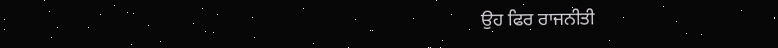ਉਹ ਫਿਰ ਰਾਜਨੀਤੀ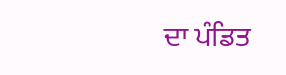ਦਾ ਪੰਡਿਤ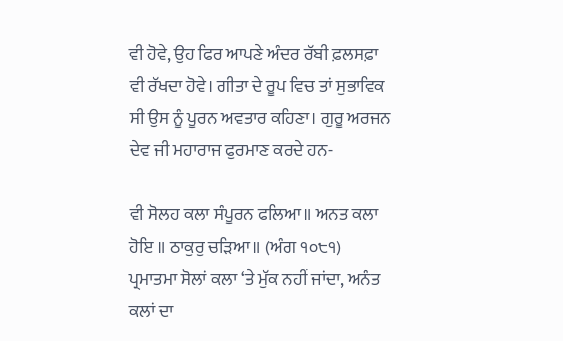ਵੀ ਹੋਵੇ, ਉਹ ਫਿਰ ਆਪਣੇ ਅੰਦਰ ਰੱਬੀ ਫ਼ਲਸਫ਼ਾ ਵੀ ਰੱਖਦਾ ਹੋਵੇ। ਗੀਤਾ ਦੇ ਰੂਪ ਵਿਚ ਤਾਂ ਸੁਭਾਵਿਕ ਸੀ ਉਸ ਨੂੰ ਪੂਰਨ ਅਵਤਾਰ ਕਹਿਣਾ। ਗੁਰੂ ਅਰਜਨ ਦੇਵ ਜੀ ਮਹਾਰਾਜ ਫੁਰਮਾਣ ਕਰਦੇ ਹਨ-

ਵੀ ਸੋਲਹ ਕਲਾ ਸੰਪੂਰਨ ਫਲਿਆ॥ ਅਨਤ ਕਲਾ ਹੋਇ ॥ ਠਾਕੁਰੁ ਚੜਿਆ॥ (ਅੰਗ ੧੦੮੧)
ਪ੍ਰਮਾਤਮਾ ਸੋਲਾਂ ਕਲਾ ‘ਤੇ ਮੁੱਕ ਨਹੀਂ ਜਾਂਦਾ, ਅਨੰਤ ਕਲਾਂ ਦਾ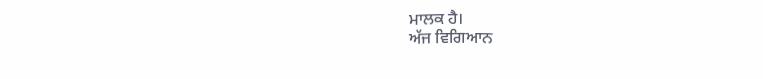ਮਾਲਕ ਹੈ।
ਅੱਜ ਵਿਗਿਆਨ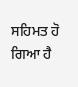ਸਹਿਮਤ ਹੋ ਗਿਆ ਹੈ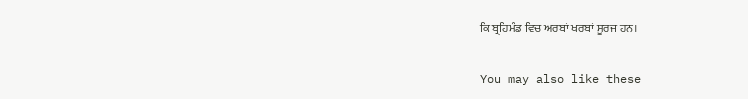ਕਿ ਬ੍ਰਹਿਮੰਡ ਵਿਚ ਅਰਬਾਂ ਖਰਬਾਂ ਸੂਰਜ ਹਨ।

You may also like these